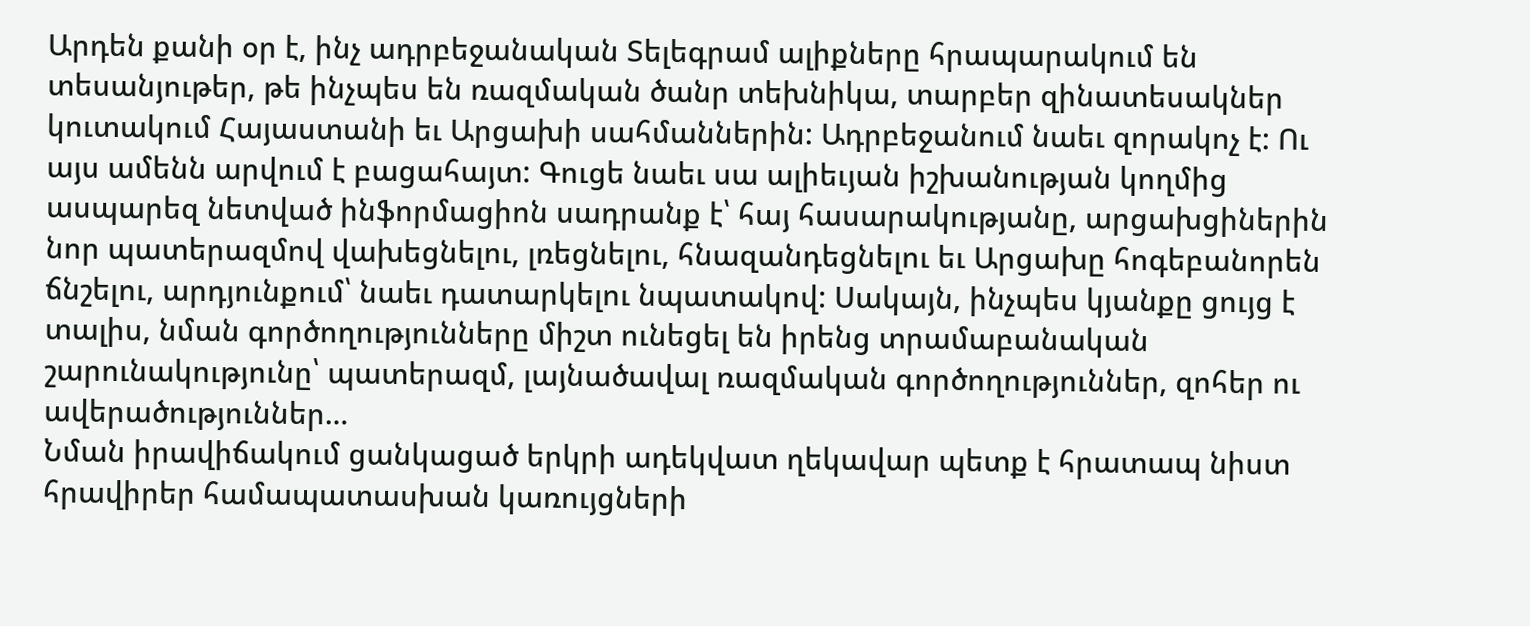Արդեն քանի օր է, ինչ ադրբեջանական Տելեգրամ ալիքները հրապարակում են տեսանյութեր, թե ինչպես են ռազմական ծանր տեխնիկա, տարբեր զինատեսակներ կուտակում Հայաստանի եւ Արցախի սահմաններին: Ադրբեջանում նաեւ զորակոչ է: Ու այս ամենն արվում է բացահայտ: Գուցե նաեւ սա ալիեւյան իշխանության կողմից ասպարեզ նետված ինֆորմացիոն սադրանք է՝ հայ հասարակությանը, արցախցիներին նոր պատերազմով վախեցնելու, լռեցնելու, հնազանդեցնելու եւ Արցախը հոգեբանորեն ճնշելու, արդյունքում՝ նաեւ դատարկելու նպատակով: Սակայն, ինչպես կյանքը ցույց է տալիս, նման գործողությունները միշտ ունեցել են իրենց տրամաբանական շարունակությունը՝ պատերազմ, լայնածավալ ռազմական գործողություններ, զոհեր ու ավերածություններ…
Նման իրավիճակում ցանկացած երկրի ադեկվատ ղեկավար պետք է հրատապ նիստ հրավիրեր համապատասխան կառույցների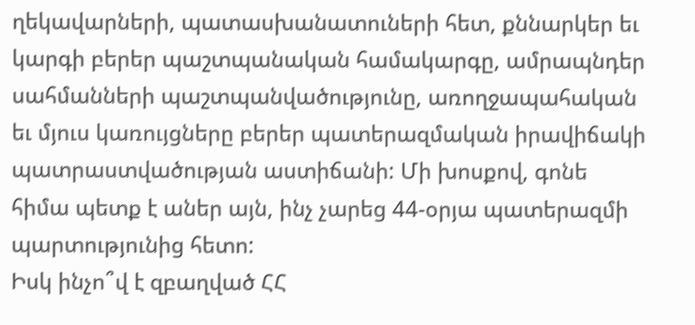ղեկավարների, պատասխանատուների հետ, քննարկեր եւ կարգի բերեր պաշտպանական համակարգը, ամրապնդեր սահմանների պաշտպանվածությունը, առողջապահական եւ մյուս կառույցները բերեր պատերազմական իրավիճակի պատրաստվածության աստիճանի: Մի խոսքով, գոնե հիմա պետք է աներ այն, ինչ չարեց 44-օրյա պատերազմի պարտությունից հետո:
Իսկ ինչո՞վ է զբաղված ՀՀ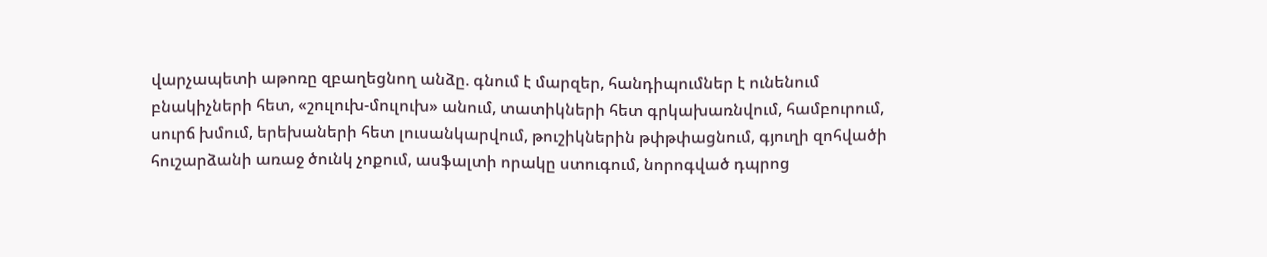վարչապետի աթոռը զբաղեցնող անձը. գնում է մարզեր, հանդիպումներ է ունենում բնակիչների հետ, «շուլուխ-մուլուխ» անում, տատիկների հետ գրկախառնվում, համբուրում, սուրճ խմում, երեխաների հետ լուսանկարվում, թուշիկներին թփթփացնում, գյուղի զոհվածի հուշարձանի առաջ ծունկ չոքում, ասֆալտի որակը ստուգում, նորոգված դպրոց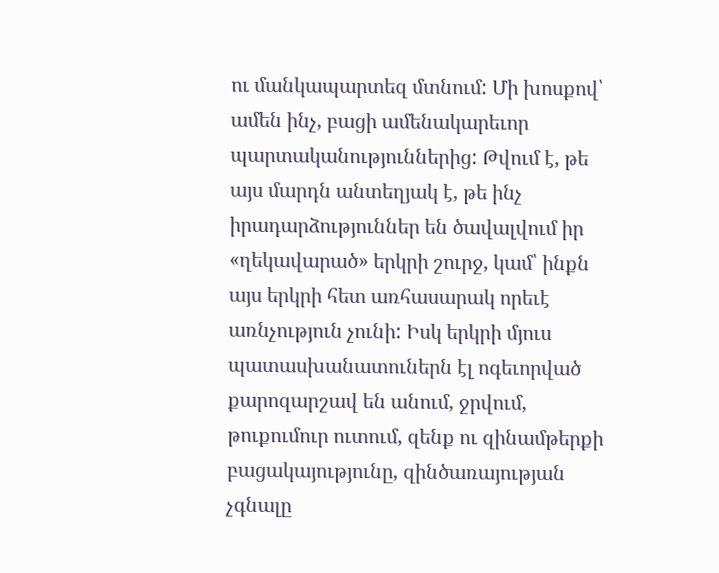ու մանկապարտեզ մտնում: Մի խոսքով՝ ամեն ինչ, բացի ամենակարեւոր պարտականություններից: Թվում է, թե այս մարդն անտեղյակ է, թե ինչ իրադարձություններ են ծավալվում իր «ղեկավարած» երկրի շուրջ, կամ՝ ինքն այս երկրի հետ առհասարակ որեւէ առնչություն չունի: Իսկ երկրի մյուս պատասխանատուներն էլ ոգեւորված քարոզարշավ են անում, ջրվում, թուքումուր ուտում, զենք ու զինամթերքի բացակայությունը, զինծառայության չգնալը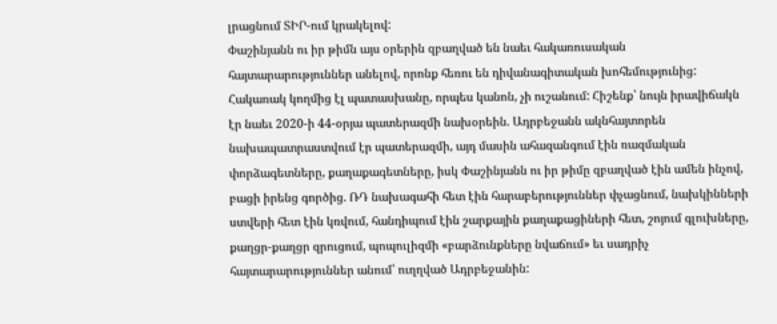լրացնում ՏԻՐ-ում կրակելով:
Փաշինյանն ու իր թիմն այս օրերին զբաղված են նաեւ հակառուսական հայտարարություններ անելով, որոնք հեռու են դիվանագիտական խոհեմությունից: Հակառակ կողմից էլ պատասխանը, որպես կանոն, չի ուշանում: Հիշենք՝ նույն իրավիճակն էր նաեւ 2020-ի 44-օրյա պատերազմի նախօրեին. Ադրբեջանն ակնհայտորեն նախապատրաստվում էր պատերազմի, այդ մասին ահազանգում էին ռազմական փորձագետները, քաղաքագետները, իսկ Փաշինյանն ու իր թիմը զբաղված էին ամեն ինչով, բացի իրենց գործից. ՌԴ նախագահի հետ էին հարաբերություններ փչացնում, նախկինների ստվերի հետ էին կռվում, հանդիպում էին շարքային քաղաքացիների հետ, շոյում գլուխները, քաղցր-քաղցր զրուցում, պոպուլիզմի «բարձունքները նվաճում» եւ սադրիչ հայտարարություններ անում՝ ուղղված Ադրբեջանին: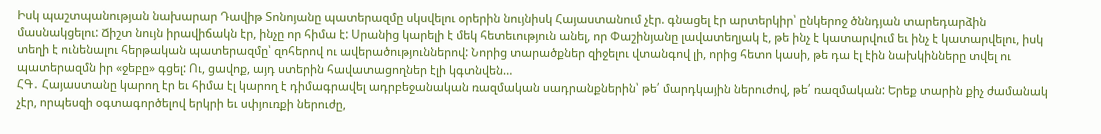Իսկ պաշտպանության նախարար Դավիթ Տոնոյանը պատերազմը սկսվելու օրերին նույնիսկ Հայաստանում չէր. գնացել էր արտերկիր՝ ընկերոջ ծննդյան տարեդարձին մասնակցելու: Ճիշտ նույն իրավիճակն էր, ինչը որ հիմա է: Սրանից կարելի է մեկ հետեւություն անել, որ Փաշինյանը լավատեղյակ է, թե ինչ է կատարվում եւ ինչ է կատարվելու, իսկ տեղի է ունենալու հերթական պատերազմը՝ զոհերով ու ավերածություններով: Նորից տարածքներ զիջելու վտանգով լի, որից հետո կասի, թե դա էլ էին նախկինները տվել ու պատերազմն իր «ջեբը» գցել: Ու, ցավոք, այդ ստերին հավատացողներ էլի կգտնվեն…
ՀԳ․ Հայաստանը կարող էր եւ հիմա էլ կարող է դիմագրավել ադրբեջանական ռազմական սադրանքներին՝ թե՛ մարդկային ներուժով, թե՛ ռազմական: Երեք տարին քիչ ժամանակ չէր, որպեսզի օգտագործելով երկրի եւ սփյուռքի ներուժը,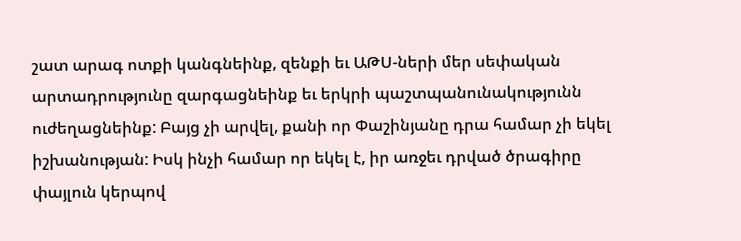շատ արագ ոտքի կանգնեինք, զենքի եւ ԱԹՍ-ների մեր սեփական արտադրությունը զարգացնեինք եւ երկրի պաշտպանունակությունն ուժեղացնեինք: Բայց չի արվել, քանի որ Փաշինյանը դրա համար չի եկել իշխանության: Իսկ ինչի համար որ եկել է, իր առջեւ դրված ծրագիրը փայլուն կերպով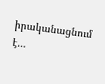իրականացնում է…